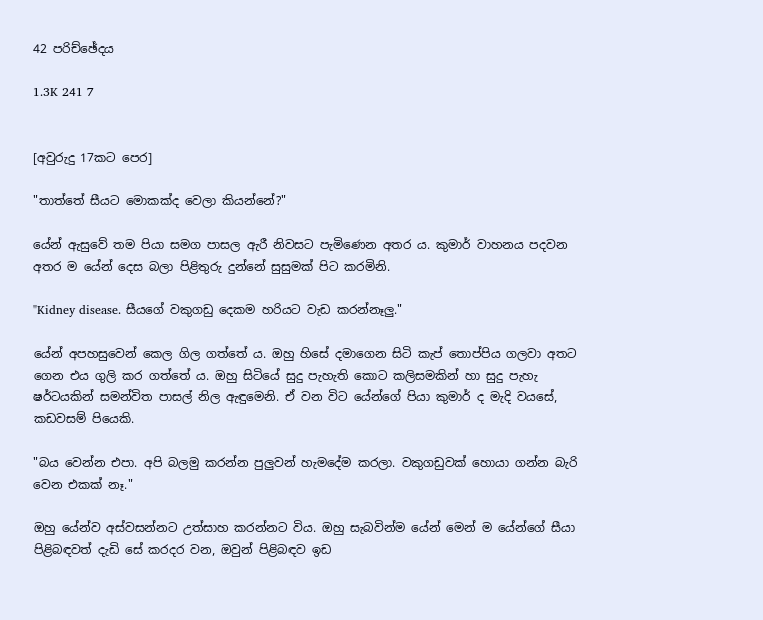42 පරිච්ඡේදය

1.3K 241 7


[අවුරුදු 17කට පෙර]

"තාත්තේ සීයට මොකක්ද වෙලා කියන්නේ?"

යේන් ඇසුවේ තම පියා සමග පාසල ඇරී නිවසට පැමිණෙන අතර ය. කුමාර් වාහනය පදවන අතර ම යේන් දෙස බලා පිළිතුරු දුන්නේ සුසුමක් පිට කරමිනි.

"Kidney disease. සීයගේ වකුගඩු දෙකම හරියට වැඩ කරන්නෑලු."

යේන් අපහසුවෙන් කෙල ගිල ගත්තේ ය. ඔහු හිසේ දමාගෙන සිටි කැප් තොප්පිය ගලවා අතට ගෙන එය ගුලි කර ගත්තේ ය. ඔහු සිටියේ සුදු පැහැති කොට කලිසමකින් හා සුදු පැහැ ෂර්ටයකින් සමන්විත පාසල් නිල ඇඳුමෙනි. ඒ වන විට යේන්ගේ පියා කුමාර් ද මැදි වයසේ, කඩවසම් පියෙකි.

"බය වෙන්න එපා. අපි බලමු කරන්න පුලුවන් හැමදේම කරලා. වකුගඩුවක් හොයා ගන්න බැරි වෙන එකක් නෑ."

ඔහු යේන්ව අස්වසන්නට උත්සාහ කරන්නට විය. ඔහු සැබවින්ම යේන් මෙන් ම යේන්ගේ සීයා පිළිබඳවත් දැඩි සේ කරදර වන, ඔවුන් පිළිබඳව ඉඩ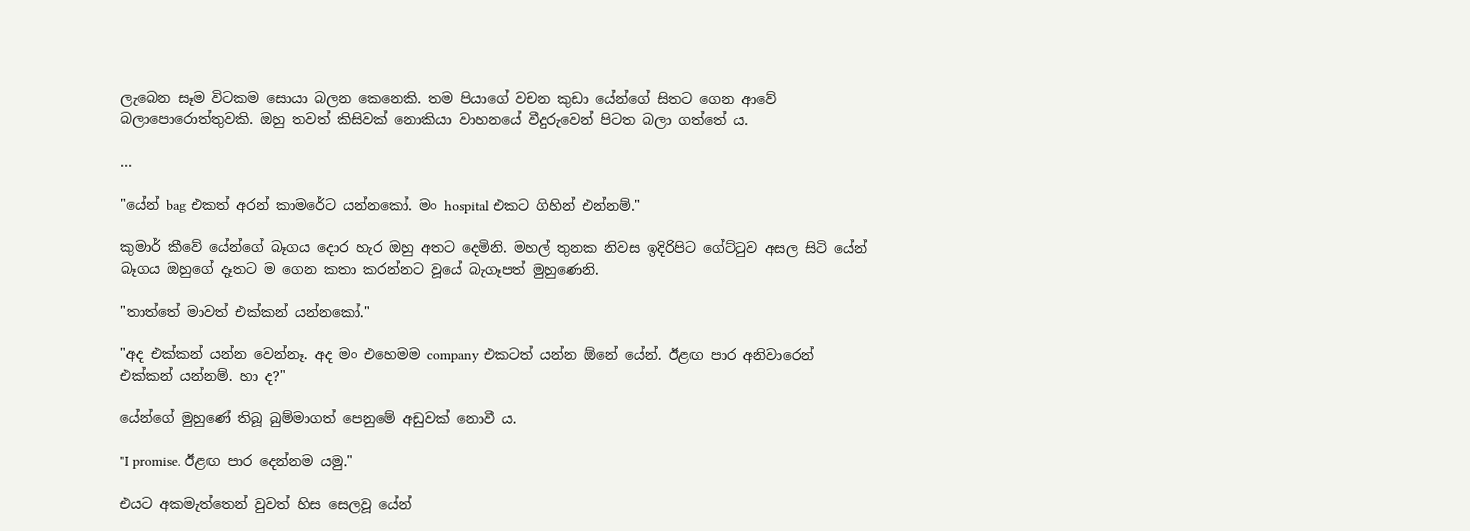ලැබෙන සෑම විටකම සොයා බලන කෙනෙකි. තම පියාගේ වචන කුඩා යේන්ගේ සිතට ගෙන ආවේ බලාපොරොත්තුවකි. ඔහු තවත් කිසිවක් නොකියා වාහනයේ වීදුරුවෙන් පිටත බලා ගත්තේ ය.

...

"යේන් bag එකත් අරන් කාමරේට යන්නකෝ. මං hospital එකට ගිහින් එන්නම්."

කුමාර් කීවේ යේන්ගේ බෑගය දොර හැර ඔහු අතට දෙමිනි. මහල් තුනක නිවස ඉදිරිපිට ගේට්ටුව අසල සිටි යේන් බෑගය ඔහුගේ දෑතට ම ගෙන කතා කරන්නට වූයේ බැගෑපත් මුහුණෙනි.

"තාත්තේ මාවත් එක්කන් යන්නකෝ."

"අද එක්කන් යන්න වෙන්නෑ. අද මං එහෙමම company එකටත් යන්න ඕනේ යේන්. ඊළඟ පාර අනිවාරෙන් එක්කන් යන්නම්. හා ද?"

යේන්ගේ මුහුණේ තිබූ බුම්මාගත් පෙනුමේ අඩුවක් නොවී ය.

"I promise. ඊළඟ පාර දෙන්නම යමු."

එයට අකමැත්තෙන් වුවත් හිස සෙලවූ යේන්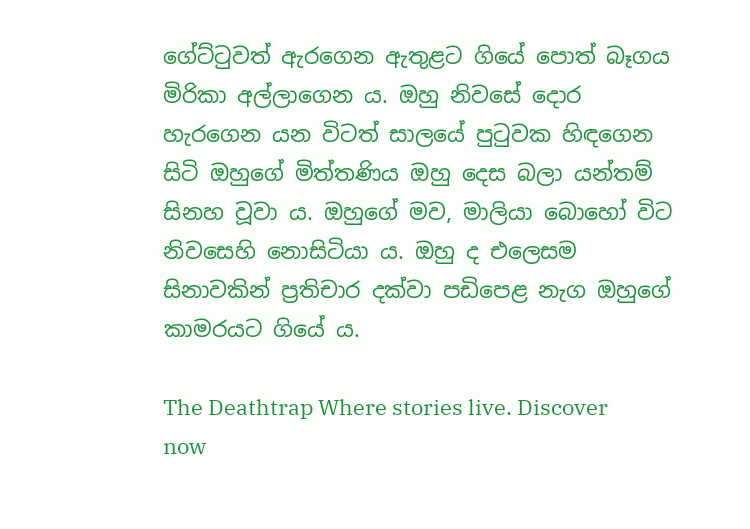ගේට්ටුවත් ඇරගෙන ඇතුළට ගියේ පොත් බෑගය මිරිකා අල්ලාගෙන ය. ඔහු නිවසේ දොර හැරගෙන යන විටත් සාලයේ පුටුවක හිඳගෙන සිටි ඔහුගේ මිත්තණිය ඔහු දෙස බලා යන්තම් සිනහ වූවා ය. ඔහුගේ මව, මාලියා බොහෝ විට නිවසෙහි නොසිටියා ය. ඔහු ද එලෙසම සිනාවකින් ප්‍රතිචාර දක්වා පඩිපෙළ නැග ඔහුගේ කාමරයට ගියේ ය.

The Deathtrap Where stories live. Discover now